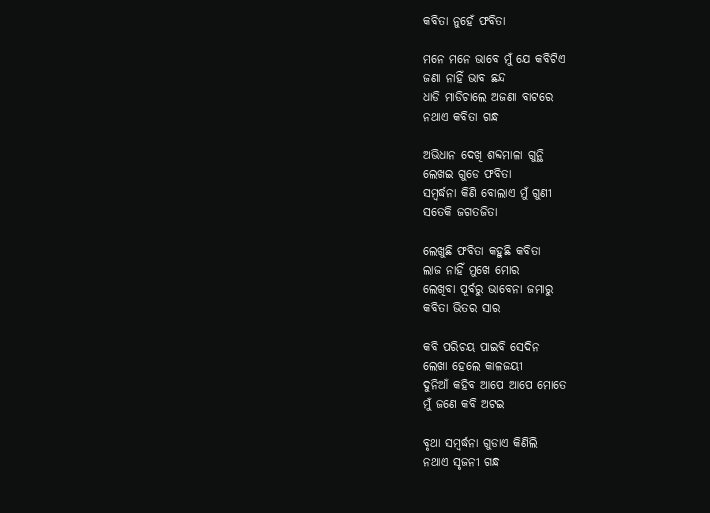କବିତା ନୁହେଁ ଫବିତା

ମନେ ମନେ ଭାବେ ମୁଁ ଯେ କବିଟିଏ
ଜଣା ନାହିଁ ଭାବ ଛନ୍ଦ
ଧାଡି ମାଡିଚାଲେ ଅଜଣା ବାଟରେ
ନଥାଏ କବିତା ଗନ୍ଧ

ଅଭିଧାନ ଦେଖି ଶବ୍ଦମାଳା ଗୁନ୍ଥି
ଲେଖଇ ଗୁଡେ ଫବିତା
ସମ୍ବର୍ଦ୍ଧନା କିଣି ବୋଲାଏ ମୁଁ ଗୁଣୀ
ସତେକି ଜଗତଜିତା

ଲେଖୁଛି ଫବିତା କହୁଛି କବିତା
ଲାଜ ନାହିଁ ମୁଖେ ମୋର
ଲେଖିବା ପୂର୍ବରୁ ଭାବେନା ଜମାରୁ
କବିତା ଭିତର ସାର

କବି ପରିଚୟ ପାଇବି ସେଦିନ
ଲେଖା ହେଲେ କାଳଜୟୀ
ଦୁନିଆଁ କହିବ ଆପେ ଆପେ ମୋତେ
ମୁଁ ଜଣେ କବି ଅଟଇ

ବୃଥା ସମ୍ବର୍ଦ୍ଧନା ଗୁଡାଏ କିଣିଲି
ନଥାଏ ସୃଜନୀ ଗନ୍ଧ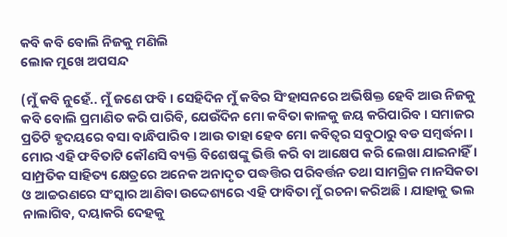କବି କବି ବୋଲି ନିଜକୁ ମଣିଲି
ଲୋକ ମୁଖେ ଅପସନ୍ଦ

(ମୁଁ କବି ନୁହେଁ.. ମୁଁ ଜଣେ ଫବି । ସେହିଦିନ ମୁଁ କବିର ସିଂହାସନରେ ଅଭିଷିକ୍ତ ହେବି ଆଉ ନିଜକୁ କବି ବୋଲି ପ୍ରମାଣିତ କରି ପାରିବି, ଯେଉଁଦିନ ମୋ କବିତା କାଳକୁ ଜୟ କରିପାରିବ । ସମାଜର ପ୍ରତିଟି ହୃଦୟରେ ବସା ବାନ୍ଧିପାରିବ । ଆଉ ତାହା ହେବ ମୋ କବିତ୍ଵର ସବୁଠାରୁ ବଡ ସମ୍ବର୍ଦ୍ଧନା । ମୋର ଏହି ଫବିତାଟି କୌଣସି ବ୍ୟକ୍ତି ବିଶେଷଙ୍କୁ ଭିତ୍ତି କରି ବା ଆକ୍ଷେପ କରି ଲେଖା ଯାଇନାହିଁ । ସାମ୍ପ୍ରତିକ ସାହିତ୍ୟ କ୍ଷେତ୍ରରେ ଅନେକ ଅନାଦୃତ ପଦ୍ଧତ୍ତିର ପରିବର୍ତ୍ତନ ତଥା ସାମଗ୍ରିକ ମାନସିକତା ଓ ଆଚ୍ଚରଣରେ ସଂସ୍କାର ଆଣିବା ଉଦ୍ଦେଶ୍ୟରେ ଏହି ଫାବିତା ମୁଁ ରଚନା କରିଅଛି । ଯାହାକୁ ଭଲ ନାଲାଗିବ, ଦୟାକରି ଦେହକୁ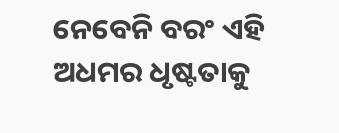ନେବେନି ବରଂ ଏହି ଅଧମର ଧୃଷ୍ଟତାକୁ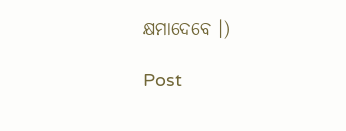କ୍ଷମାଦେବେ ।)

Post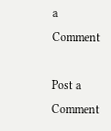a Comment

Post a Comment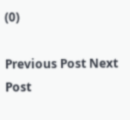(0)

Previous Post Next Post